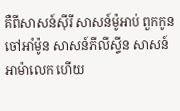គឺពីសាសន៍ស៊ីរី សាសន៍ម៉ូអាប់ ពួកកូនចៅអាំម៉ូន សាសន៍ភីលីស្ទីន សាសន៍អាម៉ាលេក ហើយ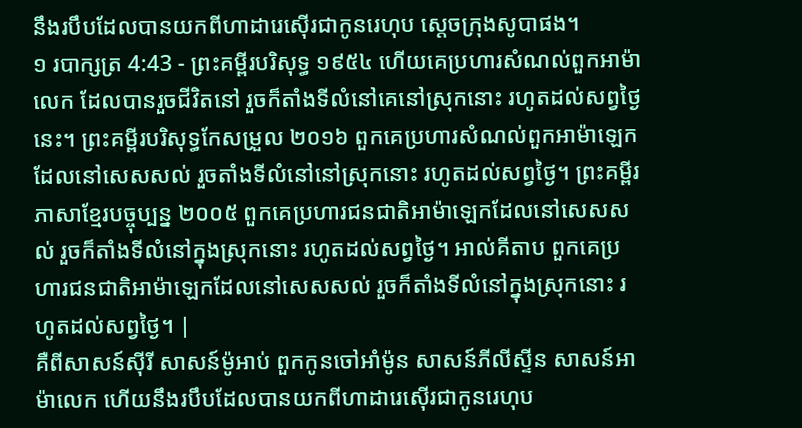នឹងរបឹបដែលបានយកពីហាដារេស៊ើរជាកូនរេហុប ស្តេចក្រុងសូបាផង។
១ របាក្សត្រ 4:43 - ព្រះគម្ពីរបរិសុទ្ធ ១៩៥៤ ហើយគេប្រហារសំណល់ពួកអាម៉ាលេក ដែលបានរួចជីវិតនៅ រួចក៏តាំងទីលំនៅគេនៅស្រុកនោះ រហូតដល់សព្វថ្ងៃនេះ។ ព្រះគម្ពីរបរិសុទ្ធកែសម្រួល ២០១៦ ពួកគេប្រហារសំណល់ពួកអាម៉ាឡេក ដែលនៅសេសសល់ រួចតាំងទីលំនៅនៅស្រុកនោះ រហូតដល់សព្វថ្ងៃ។ ព្រះគម្ពីរភាសាខ្មែរបច្ចុប្បន្ន ២០០៥ ពួកគេប្រហារជនជាតិអាម៉ាឡេកដែលនៅសេសសល់ រួចក៏តាំងទីលំនៅក្នុងស្រុកនោះ រហូតដល់សព្វថ្ងៃ។ អាល់គីតាប ពួកគេប្រហារជនជាតិអាម៉ាឡេកដែលនៅសេសសល់ រួចក៏តាំងទីលំនៅក្នុងស្រុកនោះ រហូតដល់សព្វថ្ងៃ។ |
គឺពីសាសន៍ស៊ីរី សាសន៍ម៉ូអាប់ ពួកកូនចៅអាំម៉ូន សាសន៍ភីលីស្ទីន សាសន៍អាម៉ាលេក ហើយនឹងរបឹបដែលបានយកពីហាដារេស៊ើរជាកូនរេហុប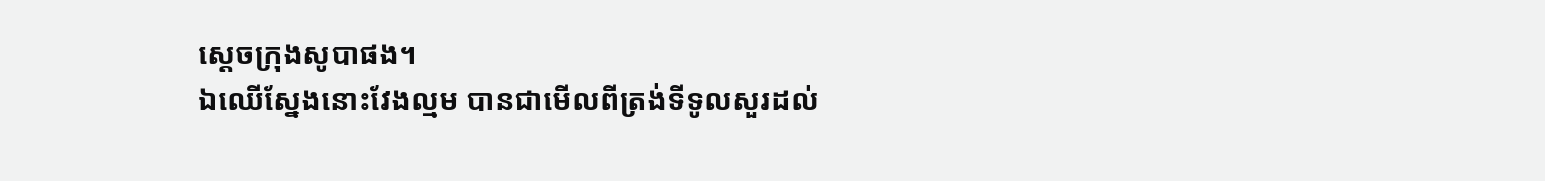ស្តេចក្រុងសូបាផង។
ឯឈើស្នែងនោះវែងល្មម បានជាមើលពីត្រង់ទីទូលសួរដល់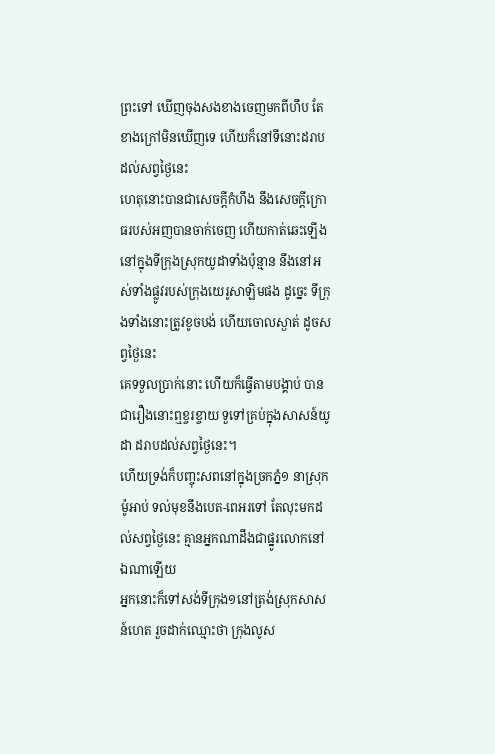ព្រះទៅ ឃើញចុងសងខាងចេញមកពីហឹប តែខាងក្រៅមិនឃើញទេ ហើយក៏នៅទីនោះដរាបដល់សព្វថ្ងៃនេះ
ហេតុនោះបានជាសេចក្ដីកំហឹង នឹងសេចក្ដីក្រោធរបស់អញបានចាក់ចេញ ហើយកាត់ឆេះឡើង នៅក្នុងទីក្រុងស្រុកយូដាទាំងប៉ុន្មាន នឹងនៅអស់ទាំងផ្លូវរបស់ក្រុងយេរូសាឡិមផង ដូច្នេះ ទីក្រុងទាំងនោះត្រូវខូចបង់ ហើយចោលស្ងាត់ ដូចសព្វថ្ងៃនេះ
គេទទួលប្រាក់នោះ ហើយក៏ធ្វើតាមបង្គាប់ បានជារឿងនោះឮខ្ចរខ្ចាយ ទួទៅគ្រប់ក្នុងសាសន៍យូដា ដរាបដល់សព្វថ្ងៃនេះ។
ហើយទ្រង់ក៏បញ្ចុះសពនៅក្នុងច្រកភ្នំ១ នាស្រុកម៉ូអាប់ ទល់មុខនឹងបេត-ពេអរទៅ តែលុះមកដល់សព្វថ្ងៃនេះ គ្មានអ្នកណាដឹងជាផ្នូរលោកនៅឯណាឡើយ
អ្នកនោះក៏ទៅសង់ទីក្រុង១នៅត្រង់ស្រុកសាសន៍ហេត រួចដាក់ឈ្មោះថា ក្រុងលូស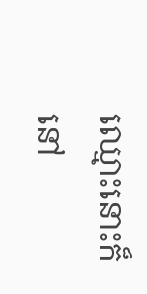ឈ្មោះនោះក៏នៅ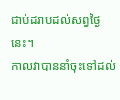ជាប់ដរាបដល់សព្វថ្ងៃនេះ។
កាលវាបាននាំចុះទៅដល់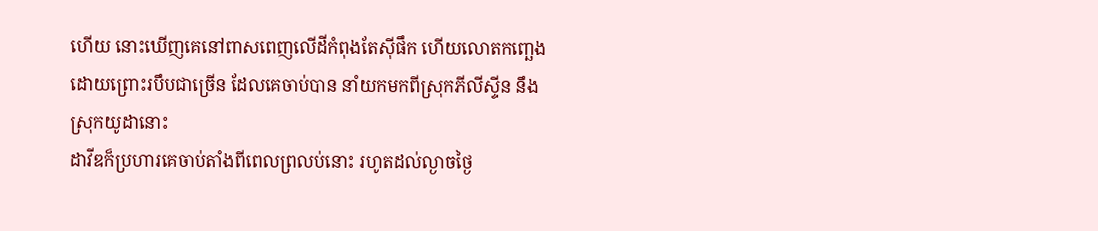ហើយ នោះឃើញគេនៅពាសពេញលើដីកំពុងតែស៊ីផឹក ហើយលោតកញ្ឆេងដោយព្រោះរបឹបជាច្រើន ដែលគេចាប់បាន នាំយកមកពីស្រុកភីលីស្ទីន នឹងស្រុកយូដានោះ
ដាវីឌក៏ប្រហារគេចាប់តាំងពីពេលព្រលប់នោះ រហូតដល់ល្ងាចថ្ងៃ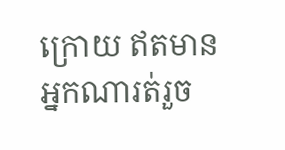ក្រោយ ឥតមានអ្នកណារត់រួច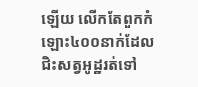ឡើយ លើកតែពួកកំឡោះ៤០០នាក់ដែលជិះសត្វអូដ្ឋរត់ទៅ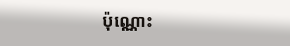ប៉ុណ្ណោះ